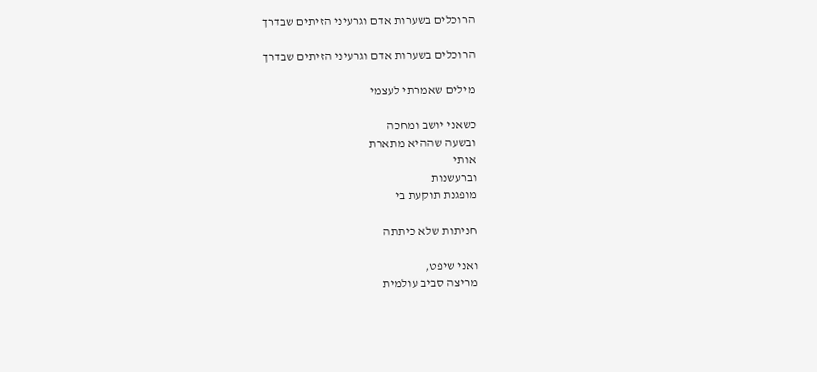הרוכלים בשערות אדם וגרעיני הזיתים שבדרך

הרוכלים בשערות אדם וגרעיני הזיתים שבדרך

מילים שאמרתי לעצמי

כשאני יושב ומחכה
ובשעה שההיא מתארת
אותי
וברעשנות
מופגנת תוקעת בי

חניתות שלא כיתתה

ואני שיפט,
מריצה סביב עולמית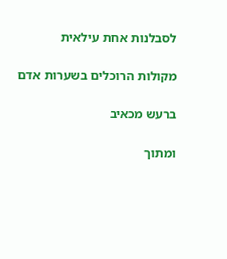לסבלנות אחת עילאית

מקולות הרוכלים בשערות אדם

ברעש מכאיב

ומתוך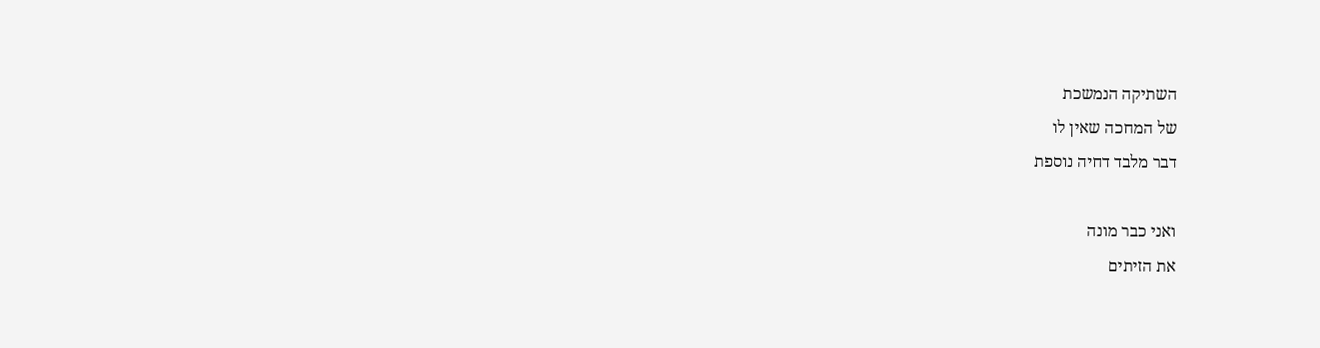השתיקה הנמשכת
של המחכה שאין לו
דבר מלבד דחיה נוספת

ואני כבר מונה
את הזיתים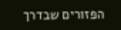הפזורים שבדרך